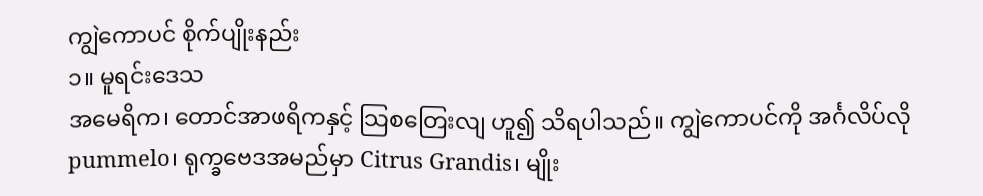ကျွဲကောပင် စိုက်ပျိုးနည်း
၁။ မူရင်းဒေသ
အမေရိက၊ တောင်အာဖရိကနှင့် သြစတြေးလျ ဟူ၍ သိရပါသည်။ ကျွဲကောပင်ကို အင်္ဂလိပ်လို pummelo၊ ရုက္ခဗေဒအမည်မှာ Citrus Grandis၊ မျိုး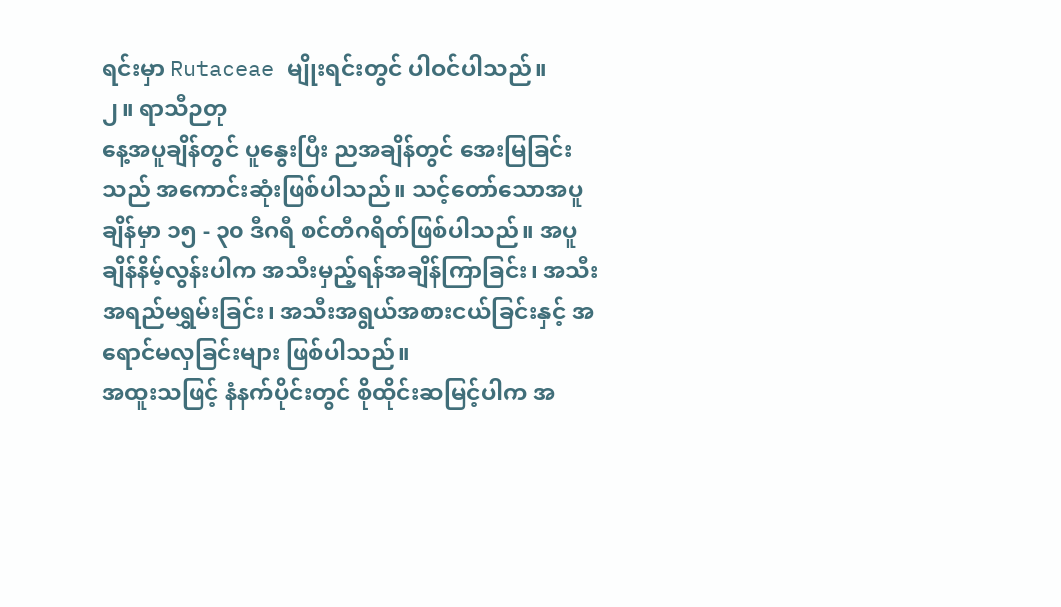ရင်းမှာ Rutaceae မျိုးရင်းတွင် ပါဝင်ပါသည်။
၂။ ရာသီဉတု
နေ့အပူချိန်တွင် ပူနွေးပြီး ညအချိန်တွင် အေးမြခြင်းသည် အကောင်းဆုံးဖြစ်ပါသည်။ သင့်တော်သောအပူချိန်မှာ ၁၅ - ၃၀ ဒီဂရီ စင်တီဂရိတ်ဖြစ်ပါသည်။ အပူချိန်နိမ့်လွန်းပါက အသီးမှည့်ရန်အချိန်ကြာခြင်း၊ အသီးအရည်မရွှမ်းခြင်း၊ အသီးအရွယ်အစားငယ်ခြင်းနှင့် အရောင်မလှခြင်းများ ဖြစ်ပါသည်။
အထူးသဖြင့် နံနက်ပိုင်းတွင် စိုထိုင်းဆမြင့်ပါက အ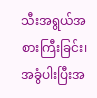သီးအရွယ်အစားကြီးခြင်း၊ အခွံပါးပြီးအ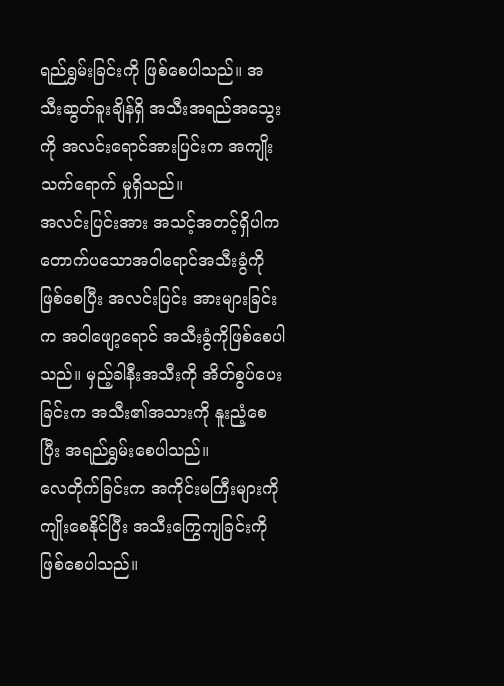ရည်ရွှမ်းခြင်းကို ဖြစ်စေပါသည်။ အသီးဆွတ်ခူးချိန်ရှိ အသီးအရည်အသွေးကို အလင်းရောင်အားပြင်းက အကျိုးသက်ရောက် မှုရှိသည်။
အလင်းပြင်းအား အသင့်အတင့်ရှိပါက တောက်ပသောအဝါရောင်အသီးခွံကို ဖြစ်စေပြီး အလင်းပြင်း အားများခြင်းက အဝါဖျော့ရောင် အသီးခွံကိုဖြစ်စေပါသည်။ မှည့်ခါနီးအသီးကို အိတ်စွပ်ပေးခြင်းက အသီး၏အသားကို နူးညံ့စေပြီး အရည်ရွှမ်းစေပါသည်။
လေတိုက်ခြင်းက အကိုင်းမကြီးများကို ကျိုးစေနိုင်ပြီး အသီးကြွေကျခြင်းကိုဖြစ်စေပါသည်။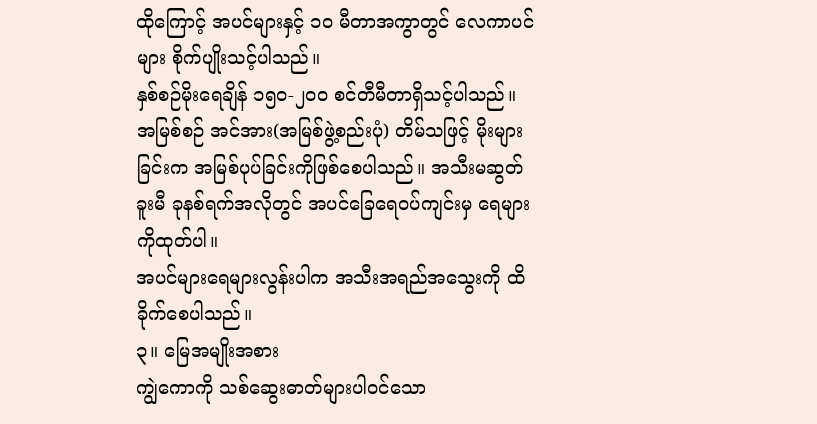ထိုကြောင့် အပင်များနှင့် ၁၀ မီတာအကွာတွင် လေကာပင်များ စိုက်ပျိုးသင့်ပါသည်။
နှစ်စဉ်မိုးရေချိန် ၁၅၀-၂၀၀ စင်တီမီတာရှိသင့်ပါသည်။ အမြစ်စဉ် အင်အား(အမြစ်ဖွဲ့စည်းပုံ) တိမ်သဖြင့် မိုးများခြင်းက အမြစ်ပုပ်ခြင်းကိုဖြစ်စေပါသည်။ အသီးမဆွတ်ခူးမီ ခုနစ်ရက်အလိုတွင် အပင်ခြေရေဝပ်ကျင်းမှ ရေများကိုထုတ်ပါ။
အပင်များရေများလွန်းပါက အသီးအရည်အသွေးကို ထိခိုက်စေပါသည်။
၃။ မြေအမျိုးအစား
ကျွဲကောကို သစ်ဆွေးဓာတ်များပါဝင်သော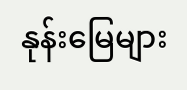နုန်းမြေများ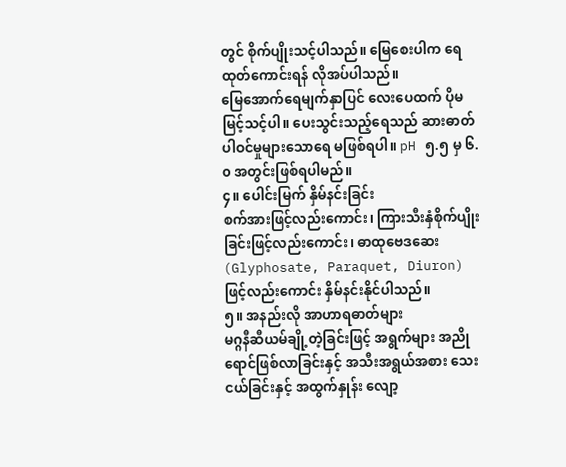တွင် စိုက်ပျိုးသင့်ပါသည်။ မြေစေးပါက ရေထုတ်ကောင်းရန် လိုအပ်ပါသည်။
မြေအောက်ရေမျက်နှာပြင် လေးပေထက် ပိုမမြင့်သင့်ပါ။ ပေးသွင်းသည့်ရေသည် ဆားဓာတ်ပါဝင်မှုများသောရေ မဖြစ်ရပါ။ pH ၅.၅ မှ ၆.၀ အတွင်းဖြစ်ရပါမည်။
၄။ ပေါင်းမြက် နှိမ်နင်းခြင်း
စက်အားဖြင့်လည်းကောင်း၊ ကြားသီးနှံစိုက်ပျိုးခြင်းဖြင့်လည်းကောင်း၊ ဓာထုဗေဒဆေး (Glyphosate, Paraquet, Diuron) ဖြင့်လည်းကောင်း နှိမ်နင်းနိုင်ပါသည်။
၅။ အနည်းလို အာဟာရဓာတ်များ
မဂ္ဂနီဆီယမ်ချို့တဲ့ခြင်းဖြင့် အရွက်များ အညိုရောင်ဖြစ်လာခြင်းနှင့် အသီးအရွယ်အစား သေးငယ်ခြင်းနှင့် အထွက်နှုန်း လျော့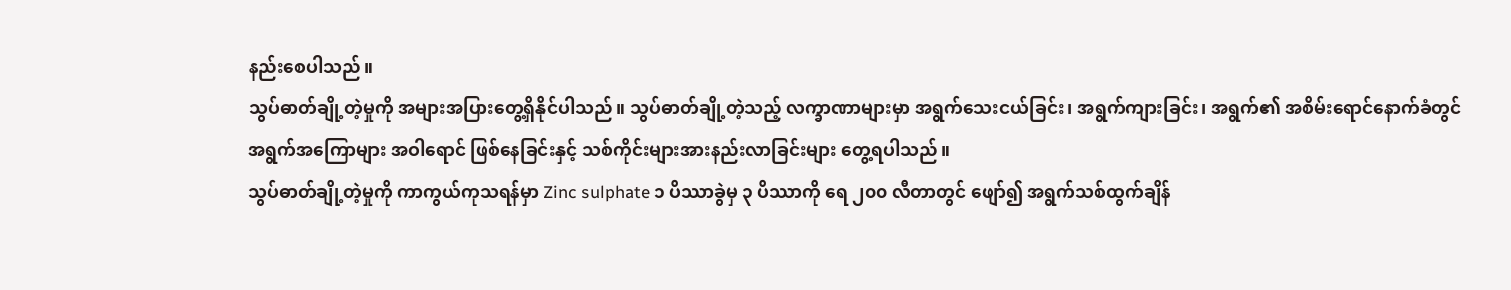နည်းစေပါသည်။
သွပ်ဓာတ်ချို့တဲ့မှုကို အများအပြားတွေ့ရှိနိုင်ပါသည်။ သွပ်ဓာတ်ချို့တဲ့သည့် လက္ခာဏာများမှာ အရွက်သေးငယ်ခြင်း၊ အရွက်ကျားခြင်း၊ အရွက်၏ အစိမ်းရောင်နောက်ခံတွင် အရွက်အကြောများ အဝါရောင် ဖြစ်နေခြင်းနှင့် သစ်ကိုင်းများအားနည်းလာခြင်းများ တွေ့ရပါသည်။
သွပ်ဓာတ်ချို့တဲ့မှုကို ကာကွယ်ကုသရန်မှာ Zinc sulphate ၁ ပိဿာခွဲမှ ၃ ပိဿာကို ရေ ၂၀၀ လီတာတွင် ဖျော်၍ အရွက်သစ်ထွက်ချိန်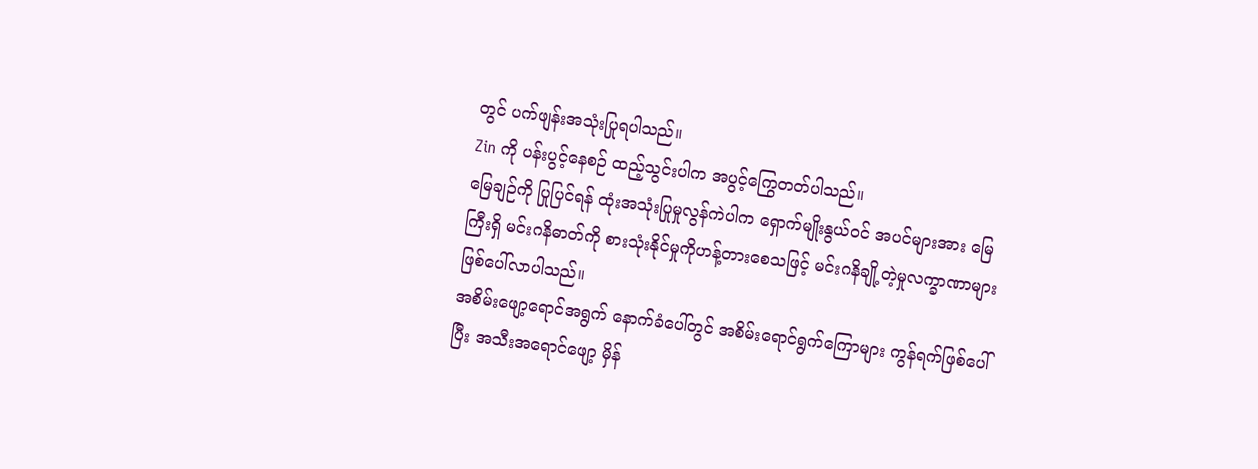တွင် ပက်ဖျန်းအသုံးပြုရပါသည်။
Zin ကို ပန်းပွင့်နေစဉ် ထည့်သွင်းပါက အပွင့်ကြွေတတ်ပါသည်။
မြေချဉ်ကို ပြုပြင်ရန် ထုံးအသုံးပြုမှုလွန်ကဲပါက ရှောက်မျိုးနွယ်ဝင် အပင်များအား မြေကြီးရှိ မင်းဂနိဓာတ်ကို စားသုံးနိုင်မှုကိုဟန့်တားစေသဖြင့် မင်းဂနိချို့တဲ့မှုလက္ခာဏာများ ဖြစ်ပေါ်လာပါသည်။
အစိမ်းဖျော့ရောင်အရွက် နောက်ခံပေါ်တွင် အစိမ်းရောင်ရွက်ကြောများ ကွန်ရက်ဖြစ်ပေါ်ပြီး အသီးအရောင်ဖျော့ မှိန်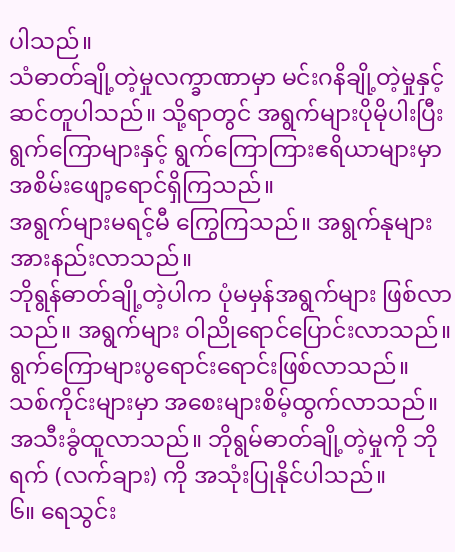ပါသည်။
သံဓာတ်ချို့တဲ့မှုလက္ခာဏာမှာ မင်းဂနိချို့တဲ့မှုနှင့်ဆင်တူပါသည်။ သို့ရာတွင် အရွက်များပိုမိုပါးပြီး ရွက်ကြောများနှင့် ရွက်ကြောကြားဧရိယာများမှာ အစိမ်းဖျော့ရောင်ရှိကြသည်။
အရွက်များမရင့်မီ ကြွေကြသည်။ အရွက်နုများ အားနည်းလာသည်။
ဘိုရွန်ဓာတ်ချို့တဲ့ပါက ပုံမမှန်အရွက်များ ဖြစ်လာသည်။ အရွက်များ ဝါညိုရောင်ပြောင်းလာသည်။ ရွက်ကြောများပွရောင်းရောင်းဖြစ်လာသည်။
သစ်ကိုင်းများမှာ အစေးများစိမ့်ထွက်လာသည်။ အသီးခွံထူလာသည်။ ဘိုရွမ်ဓာတ်ချို့တဲ့မှုကို ဘိုရက် (လက်ချား) ကို အသုံးပြုနိုင်ပါသည်။
၆။ ရေသွင်း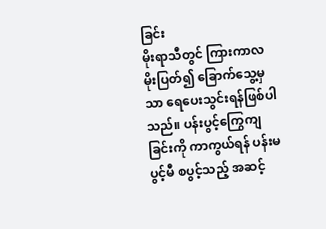ခြင်း
မိုးရာသီတွင် ကြားကာလ မိုးပြတ်၍ ခြောက်သွေ့မှသာ ရေပေးသွင်းရန်ဖြစ်ပါသည်။ ပန်းပွင့်ကြွေကျ ခြင်းကို ကာကွယ်ရန် ပန်းမပွင့်မီ စပွင့်သည့် အဆင့်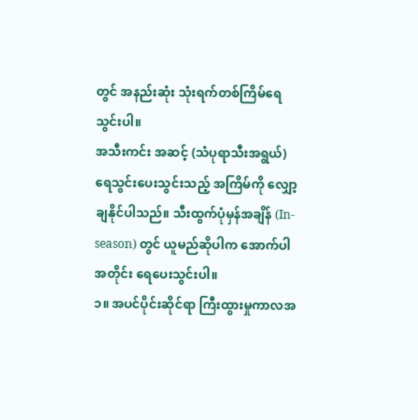တွင် အနည်းဆုံး သုံးရက်တစ်ကြိမ်ရေသွင်းပါ။
အသီးကင်း အဆင့် (သံပုရာသီးအရွယ်) ရေသွင်းပေးသွင်းသည့် အကြိမ်ကို လျှော့ချနိုင်ပါသည်။ သီးထွက်ပုံမှန်အချိန် (In-season) တွင် ယူမည်ဆိုပါက အောက်ပါအတိုင်း ရေပေးသွင်းပါ။
၁။ အပင်ပိုင်းဆိုင်ရာ ကြီးထွားမှုကာလအ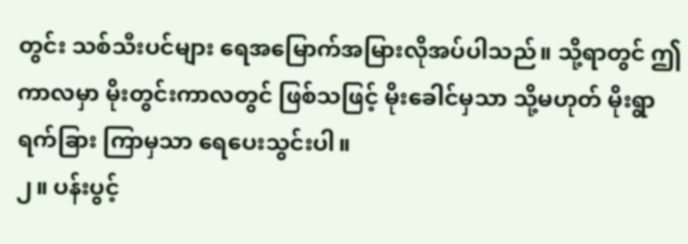တွင်း သစ်သီးပင်များ ရေအမြောက်အမြားလိုအပ်ပါသည်။ သို့ရာတွင် ဤကာလမှာ မိုးတွင်းကာလတွင် ဖြစ်သဖြင့် မိုးခေါင်မှသာ သို့မဟုတ် မိုးရွာ ရက်ခြား ကြာမှသာ ရေပေးသွင်းပါ။
၂။ ပန်းပွင့်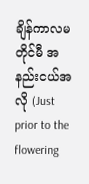ချိန်ကာလမတိုင်မီ အနည်းငယ်အလို (Just prior to the flowering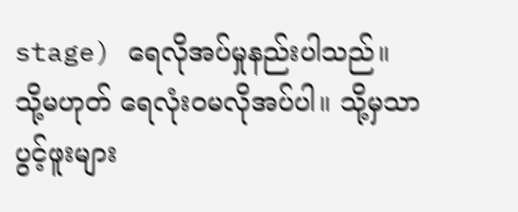stage) ရေလိုအပ်မှုနည်းပါသည်။ သို့မဟုတ် ရေလုံးဝမလိုအပ်ပါ။ သို့မှသာ ပွင့်ဖူးများ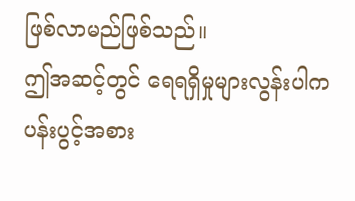ဖြစ်လာမည်ဖြစ်သည်။
ဤအဆင့်တွင် ရေရရှိမှုများလွန်းပါက ပန်းပွင့်အစား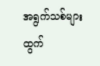အရွက်သစ်များထွက်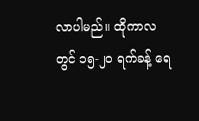လာပါမည်။ ထိုကာလတွင် ၁၅-၂၀ ရက်ခန့် ရေ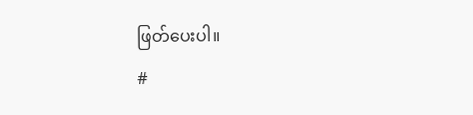ဖြတ်ပေးပါ။
#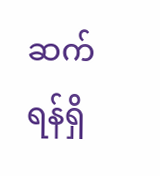ဆက်ရန်ရှိ